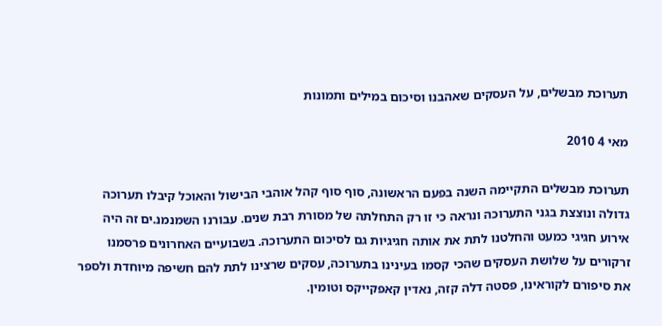תערוכת מבשלים, על העסקים שאהבנו וסיכום במילים ותמונות

מאי 4 2010

תערוכת מבשלים התקיימה השנה בפעם הראשונה, סוף סוף קהל אוהבי הבישול והאוכל קיבלו תערוכה גדולה ונוצצת בגני התערוכה ונראה כי זו רק התחלתה של מסורת רבת שנים. עבורנו השמנמנ.ים זה היה אירוע חגיגי כמעט והחלטנו לתת את אותה חגיגיות גם לסיכום התערוכה. בשבועיים האחרונים פרסמנו זרקורים על שלושת העסקים שהכי קסמו בעינינו בתערוכה, עסקים שרצינו לתת להם חשיפה מיוחדת ולספר את סיפורם לקוראינו, פסטה דלה קזה, נאדין קאפקייקס וטומין.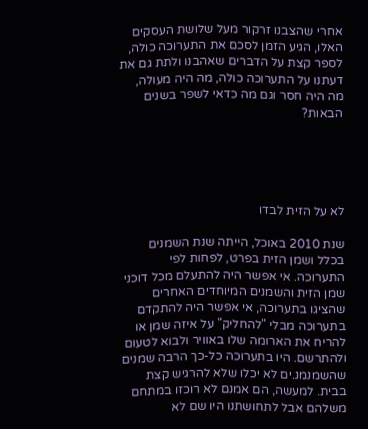אחרי שהצבנו זרקור מעל שלושת העסקים האלו, הגיע הזמן לסכם את התערוכה כולה, לספר קצת על הדברים שאהבנו ולתת גם את דעתנו על התערוכה כולה, מה היה מעולה, מה היה חסר וגם מה כדאי לשפר בשנים הבאות?





לא על הזית לבדו

שנת 2010 באוכל, הייתה שנת השמנים בכלל ושמן הזית בפרט, לפחות לפי התערוכה. אי אפשר היה להתעלם מכל דוכני שמן הזית והשמנים המיוחדים האחרים שהציגו בתערוכה, אי אפשר היה להתקדם בתערוכה מבלי "להחליק" על איזה שמן או להריח את הארומה שלו באוויר ולבוא לטעום ולהתרשם. היו בתערוכה כל-כך הרבה שמנים שהשמנמנ.ים לא יכלו שלא להרגיש קצת בבית. למעשה, הם אמנם לא רוכזו במתחם משלהם אבל לתחושתנו היו שם לא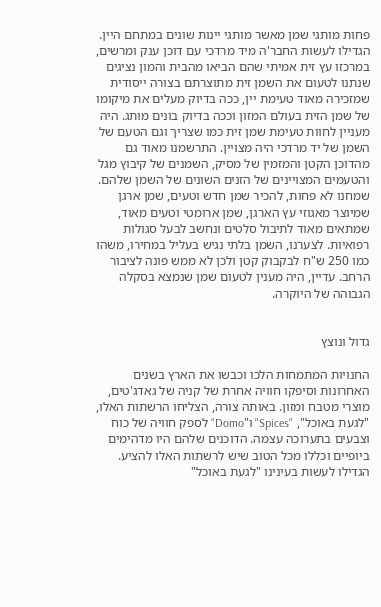פחות מותגי שמן מאשר מותגי יינות שונים במתחם היין. הגדילו לעשות החבר'ה מיד מרדכי עם דוכן ענק ומרשים, במרכזו עץ זית אמיתי שהם הביאו מהבית והמון נציגים שנתנו לטעום את השמן זית מתוצרתם בצורה ייסודית שמזכירה מאוד טעימת יין, ככה בדיוק מעלים את מיקומו של שמן הזית בעולם המזון וככה בדיוק בונים מותג. היה מעניין לחוות טעימת שמן זית כמו שצריך וגם הטעם של השמן של יד מרדכי היה מצויין. התרשמנו מאוד גם מהדוכן הקטן והמזמין של מסיק, השמנים של קיבוץ מגל והטעמים המצויינים של הזנים השונים של השמן שלהם. שמחנו לא פחות, להכיר שמן חדש וטעים, שמן ארגן שמיוצר מאגוזי עץ הארגן, שמן ארומטי וטעים מאוד, שמתאים מאוד לתיבול סלטים ונחשב לבעל סגולות רפואיות. לצערנו, השמן בלתי נגיש בעליל במחירו, משהו כמו 250 ש"ח לבקבוק קטן ולכן לא ממש פונה לציבור הרחב. עדיין, היה מענין לטעום שמן שנמצא בסקלה הגבוהה של היוקרה.


גדול ונוצץ

החנויות המתמחות הלכו וכבשו את הארץ בשנים האחרונות וסיפקו חוויה אחרת של קניה של גאדג'טים, מוצרי מטבח ומזון. באותה צורה, הצליחו הרשתות האלו, "לגעת באוכל", "Spices" ו"Domo" לספק חוויה של כוח וצבעים בתערוכה עצמה. הדוכנים שלהם היו מדהימים ביופיים וכללו מכל הטוב שיש לרשתות האלו להציע. הגדילו לעשות בעינינו "לגעת באוכל"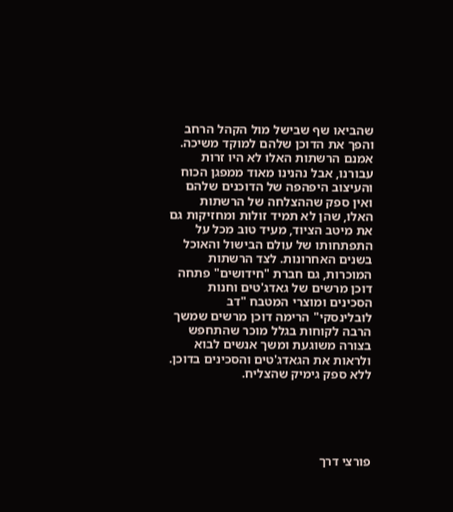שהביאו שף שבישל מול הקהל הרחב והפך את הדוכן שלהם למוקד משיכה. אמנם הרשתות האלו לא היו זרות עבורנו, אבל נהנינו מאוד ממפגן הכוח והעיצוב היפהפה של הדוכנים שלהם ואין ספק שההצלחה של הרשתות האלו, שהן לא תמיד זולות ומחזיקות גם את מיטב הציוד, מעיד טוב מכל על התפתחותו של עולם הבישול והאוכל בשנים האחרונות. לצד הרשתות המוכרות, גם חברת "חידושים" פתחה דוכן מרשים של גאדג'טים וחנות הסכינים ומוצרי המטבח "דב לובלינסקי" הרימה דוכן מרשים שמשך הרבה לקוחות בגלל מוכר שהתחפש בצורה משוגעת ומשך אנשים לבוא ולראות את הגאדג'טים והסכינים בדוכן. ללא ספק גימיק שהצליח.





פורצי דרך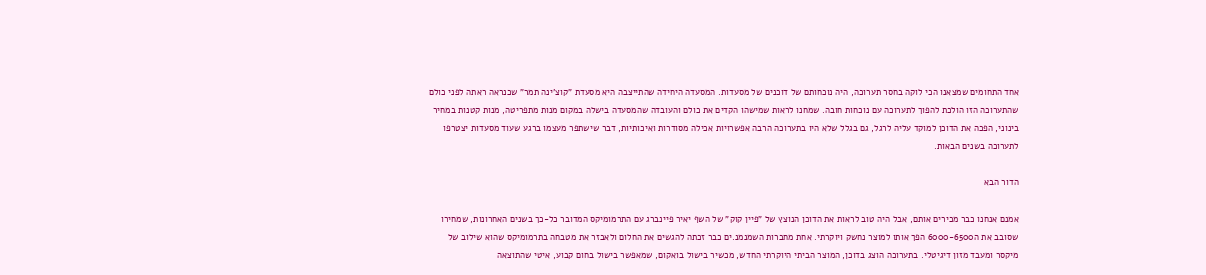אחד התחומים שמצאנו הכי לוקה בחסר תערוכה, היה נוכחותם של דוכנים של מסעדות. המסעדה היחידה שהתייצבה היא מסעדת "קוצ'ינה תמר" שכנראה ראתה לפני כולם שהתערוכה הזו הולכת להפוך לתערוכה עם נוכחות חובה. שמחנו לראות שמישהו הקדים את כולם והעובדה שהמסעדה בישלה במקום מנות מתפריטה, מנות קטנות במחיר בינוני, הפכה את הדוכן למוקד עליה לרגל, גם בגלל שלא היו בתערוכה הרבה אפשרויות אכילה מסודרות ואיכותיות, דבר שישתפר מעצמו ברגע שעוד מסעדות יצטרפו לתערוכה בשנים הבאות.

הדור הבא

אמנם אנחנו כבר מכירים אותם, אבל היה טוב לראות את הדוכן הנוצץ של "פיין קוק" של השף יאיר פיינברג עם התרמומיקס המדובר כל-כך בשנים האחרונות, שמחירו שסובב את ה6000-6500 הפך אותו למוצר נחשק ויוקרתי. אחת מחברות השמנמנ.ים כבר זכתה להגשים את החלום ולאבזר את מטבחה בתרמומיקס שהוא שילוב של מיקסר ומעבד מזון דיגיטלי. בתערוכה הוצג בדוכן, המוצר הביתי היוקרתי החדש, מכשיר בישול בואקום, שמאפשר בישול בחום קבוע, איטי שהתוצאה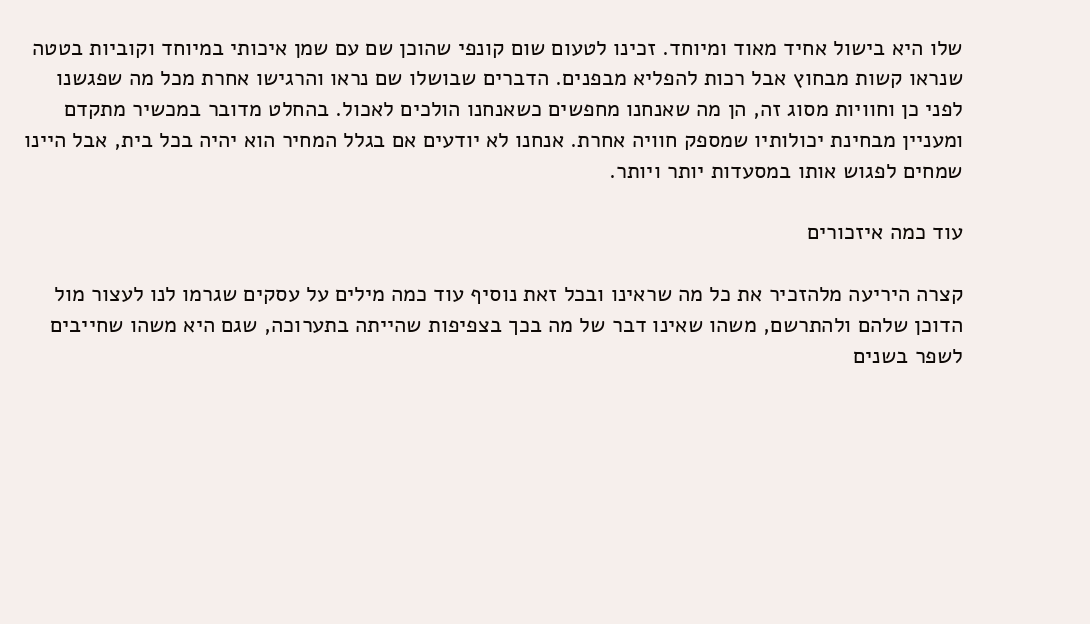שלו היא בישול אחיד מאוד ומיוחד. זכינו לטעום שום קונפי שהוכן שם עם שמן איכותי במיוחד וקוביות בטטה שנראו קשות מבחוץ אבל רכות להפליא מבפנים. הדברים שבושלו שם נראו והרגישו אחרת מכל מה שפגשנו לפני כן וחוויות מסוג זה, הן מה שאנחנו מחפשים כשאנחנו הולכים לאכול. בהחלט מדובר במכשיר מתקדם ומעניין מבחינת יכולותיו שמספק חוויה אחרת. אנחנו לא יודעים אם בגלל המחיר הוא יהיה בכל בית, אבל היינו שמחים לפגוש אותו במסעדות יותר ויותר.

עוד כמה איזכורים

קצרה היריעה מלהזכיר את כל מה שראינו ובכל זאת נוסיף עוד כמה מילים על עסקים שגרמו לנו לעצור מול הדוכן שלהם ולהתרשם, משהו שאינו דבר של מה בכך בצפיפות שהייתה בתערוכה, שגם היא משהו שחייבים לשפר בשנים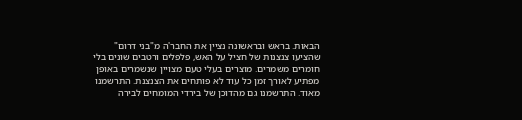הבאות. בראש ובראשונה נציין את החבר'ה מ"בני דרום" שהציעו צנצנות של חציל על האש, פלפלים ורטבים שונים בלי חומרים משמרים. מוצרים בעלי טעם מצויין שנשמרים באופן מפתיע לאורך זמן כל עוד לא פותחים את הצנצנת. התרשמנו מאוד. התרשמנו גם מהדוכן של בירדי המומחים לבירה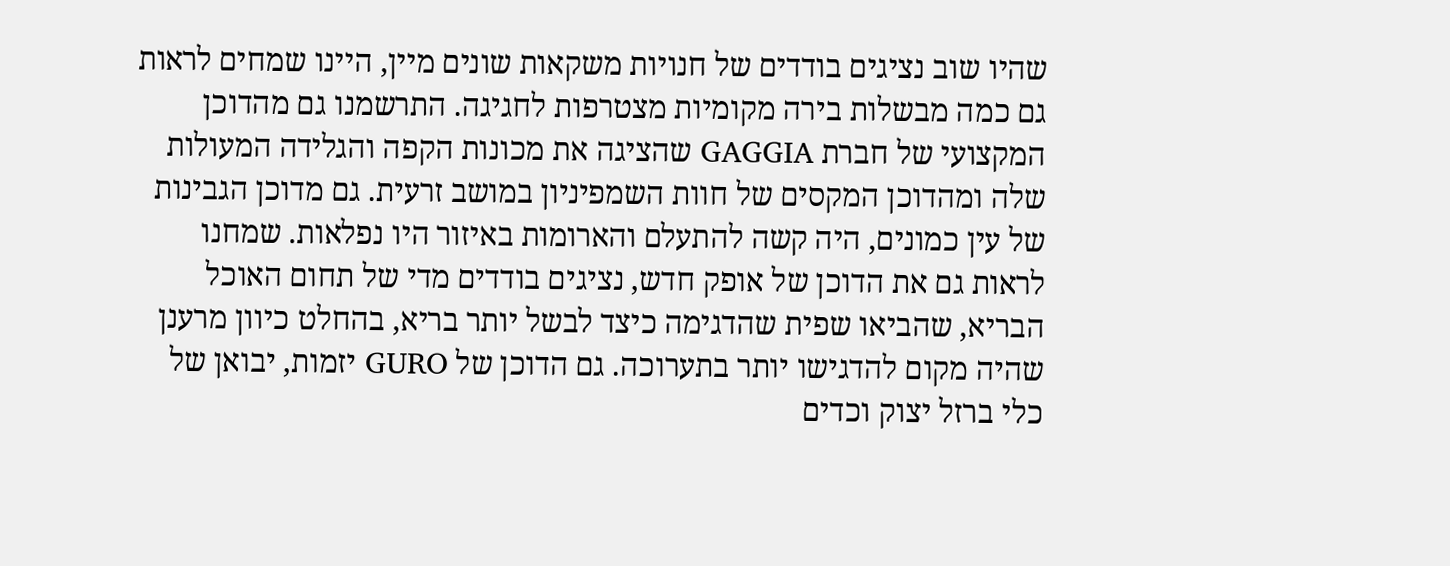שהיו שוב נציגים בודדים של חנויות משקאות שונים מיין, היינו שמחים לראות גם כמה מבשלות בירה מקומיות מצטרפות לחגיגה. התרשמנו גם מהדוכן המקצועי של חברת GAGGIA שהציגה את מכונות הקפה והגלידה המעולות שלה ומהדוכן המקסים של חוות השמפיניון במושב זרעית. גם מדוכן הגבינות של עין כמונים, היה קשה להתעלם והארומות באיזור היו נפלאות. שמחנו לראות גם את הדוכן של אופק חדש, נציגים בודדים מדי של תחום האוכל הבריא, שהביאו שפית שהדגימה כיצד לבשל יותר בריא, בהחלט כיוון מרענן שהיה מקום להדגישו יותר בתערוכה. גם הדוכן של GURO יזמות, יבואן של כלי ברזל יצוק וכדים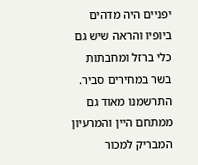יפניים היה מדהים ביופיו והראה שיש גם כלי ברזל ומחבתות בשר במחירים סביר. התרשמנו מאוד גם ממתחם היין והמרעיון המבריק למכור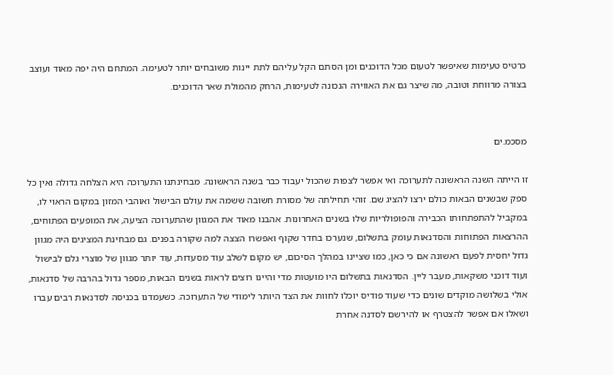כרטיס טעימות שאיפשר לטעום מכל הדוכנים ומן הסתם הקל עליהם לתת יינות משובחים יותר לטעימה. המתחם היה יפה מאוד ועוצב בצורה מרווחת וטובה, מה שיצר גם את האווירה הנכונה לטעימות, הרחק מהמולת שאר הדוכנים.


מסכמ.ים

זו הייתה השנה הראשונה לתערוכה ואי אפשר לצפות שהכול יעבוד כבר בשנה הראשונה. מבחינתנו התערוכה היא הצלחה גדולה ואין כל ספק שבשנים הבאות כולם ירצו להציג שם. זוהי תחילתה של מסורת חשובה ששמה את עולם הבישול ואוהבי המזון במקום הראוי לו, במקביל להתפתחותו הכבירה והפופולריות שלו בשנים האחרונות. אהבנו מאוד את המגוון שהתערוכה הציעה, את המופעים הפתוחים, ההרצאות הפתוחות והסדנאות עומק בתשלום, שנערכו בחדר שקוף ואפשרו הצצה למה שקורה בפנים. גם מבחינת המציגים היה מגוון גדול יחסית לפעם ראשונה אם כי כאן, כמו שציינו במהלך הסיכום, יש מקום לשלב עוד מסעדות, עוד יותר מגוון של מוצרי גלם לבישול ועוד דוכני משקאות, מעבר ליין. הסדנאות בתשלום היו מועטות מדי והיינו רוצים לראות בשנים הבאות, מספר גדול בהרבה של סדנאות, אולי בשלושה מוקדים שונים כדי שעוד פודיס יוכלו לחוות את הצד היותר לימודי של התערוכה. כשעמדנו בכניסה לסדנאות רבים עברו ושאלו אם אפשר להצטרף או להירשם לסדנה אחרת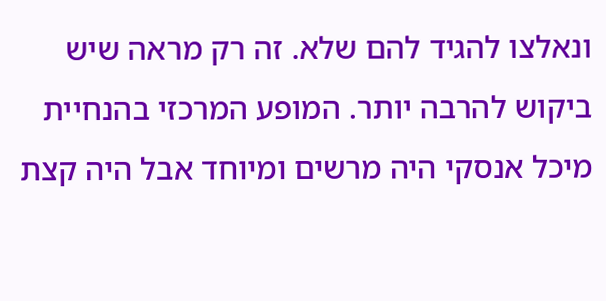ונאלצו להגיד להם שלא. זה רק מראה שיש ביקוש להרבה יותר. המופע המרכזי בהנחיית מיכל אנסקי היה מרשים ומיוחד אבל היה קצת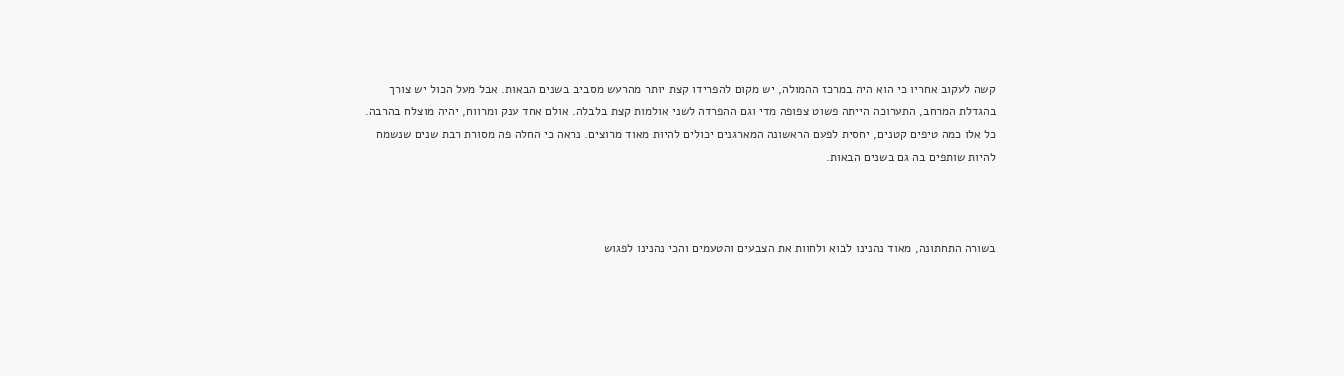קשה לעקוב אחריו כי הוא היה במרכז ההמולה, יש מקום להפרידו קצת יותר מהרעש מסביב בשנים הבאות. אבל מעל הכול יש צורך בהגדלת המרחב, התערוכה הייתה פשוט צפופה מדי וגם ההפרדה לשני אולמות קצת בלבלה. אולם אחד ענק ומרווח, יהיה מוצלח בהרבה. כל אלו כמה טיפים קטנים, יחסית לפעם הראשונה המארגנים יכולים להיות מאוד מרוצים. נראה כי החלה פה מסורת רבת שנים שנשמח להיות שותפים בה גם בשנים הבאות.



בשורה התחתונה, מאוד נהנינו לבוא ולחוות את הצבעים והטעמים והכי נהנינו לפגוש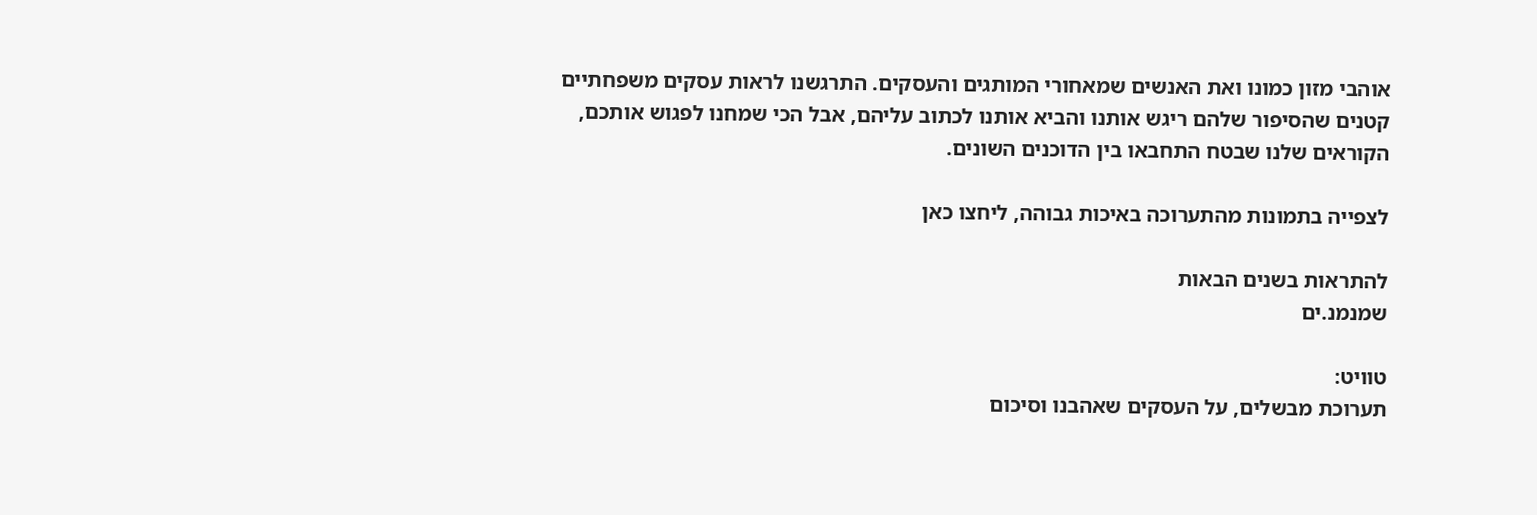אוהבי מזון כמונו ואת האנשים שמאחורי המותגים והעסקים. התרגשנו לראות עסקים משפחתיים קטנים שהסיפור שלהם ריגש אותנו והביא אותנו לכתוב עליהם, אבל הכי שמחנו לפגוש אותכם, הקוראים שלנו שבטח התחבאו בין הדוכנים השונים.

לצפייה בתמונות מהתערוכה באיכות גבוהה, ליחצו כאן

להתראות בשנים הבאות
שמנמנ.ים

טוויט:
תערוכת מבשלים, על העסקים שאהבנו וסיכום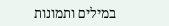במילים ותמונות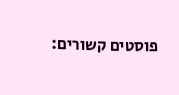פוסטים קשורים: